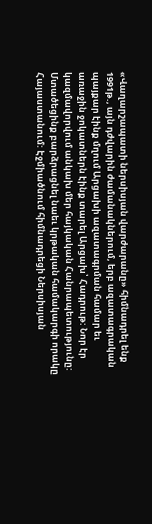«Վաղարշապատի ներսիսյան վարժարանը» հիմնադրել ենք 1991թ., այն դժվարին ժամանակներում, երբ ազատագրական պայքար էինք մղում Արցախի ազատագրման համար եւ առաջին ջոկատներն էինք տարել Արցախ՝ Հադրութ: Նոր էր կազմավորվում անկախ մեր հայկական Հանրապետությունը: Մտածեցինք բարձրացնել նաեւ կրթական համակարգի որակը Հայաստանում: Էջմիածնում հիմնադրեցի Ներսիսյան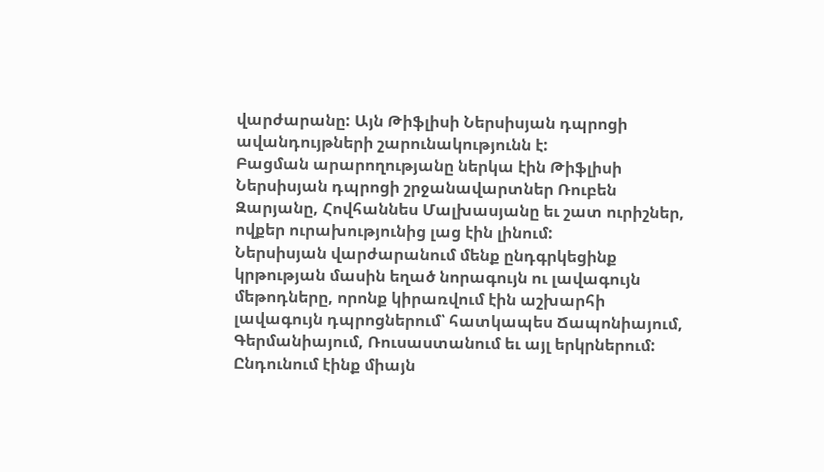վարժարանը: Այն Թիֆլիսի Ներսիսյան դպրոցի ավանդույթների շարունակությունն է:
Բացման արարողությանը ներկա էին Թիֆլիսի Ներսիսյան դպրոցի շրջանավարտներ Ռուբեն Զարյանը, Հովհաննես Մալխասյանը եւ շատ ուրիշներ, ովքեր ուրախությունից լաց էին լինում:
Ներսիսյան վարժարանում մենք ընդգրկեցինք կրթության մասին եղած նորագույն ու լավագույն մեթոդները, որոնք կիրառվում էին աշխարհի լավագույն դպրոցներում՝ հատկապես Ճապոնիայում, Գերմանիայում, Ռուսաստանում եւ այլ երկրներում:
Ընդունում էինք միայն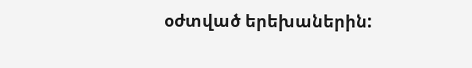օժտված երեխաներին: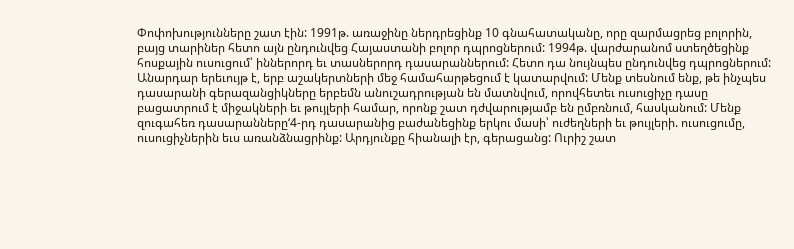Փոփոխությունները շատ էին: 1991թ. առաջինը ներդրեցինք 10 գնահատականը, որը զարմացրեց բոլորին, բայց տարիներ հետո այն ընդունվեց Հայաստանի բոլոր դպրոցներում: 1994թ. վարժարանոմ ստեղծեցինք հոսքային ուսուցում՝ իններորդ եւ տասներորդ դասարաններում: Հետո դա նույնպես ընդունվեց դպրոցներում:
Անարդար երեւույթ է, երբ աշակերտների մեջ համահարթեցում է կատարվում: Մենք տեսնում ենք, թե ինչպես դասարանի գերազանցիկները երբեմն անուշադրության են մատնվում, որովհետեւ ուսուցիչը դասը բացատրում է միջակների եւ թույլերի համար, որոնք շատ դժվարությամբ են ըմբռնում, հասկանում: Մենք զուգահեռ դասարանները‘4-րդ դասարանից բաժանեցինք երկու մասի՝ ուժեղների եւ թույլերի. ուսուցումը, ուսուցիչներին եւս առանձնացրինք: Արդյունքը հիանալի էր, գերացանց: Ուրիշ շատ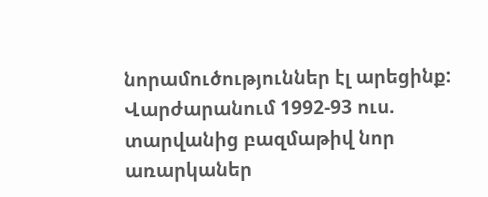նորամուծություններ էլ արեցինք:
Վարժարանում 1992-93 ուս. տարվանից բազմաթիվ նոր առարկաներ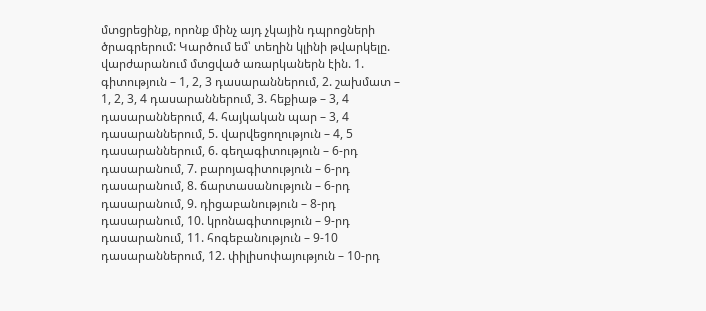մտցրեցինք, որոնք մինչ այդ չկային դպրոցների ծրագրերում: Կարծում եմ՝ տեղին կլինի թվարկելը. վարժարանում մտցված առարկաներն էին. 1. գիտություն – 1, 2, 3 դասարաններում, 2. շախմատ – 1, 2, 3, 4 դասարաններում, 3. հեքիաթ – 3, 4 դասարաններում, 4. հայկական պար – 3, 4 դասարաններում, 5. վարվեցողություն – 4, 5 դասարաններում, 6. գեղագիտություն – 6-րդ դասարանում, 7. բարոյագիտություն – 6-րդ դասարանում, 8. ճարտասանություն – 6-րդ դասարանում, 9. դիցաբանություն – 8-րդ դասարանում, 10. կրոնագիտություն – 9-րդ դասարանում, 11. հոգեբանություն – 9-10 դասարաններում, 12. փիլիսոփայություն – 10-րդ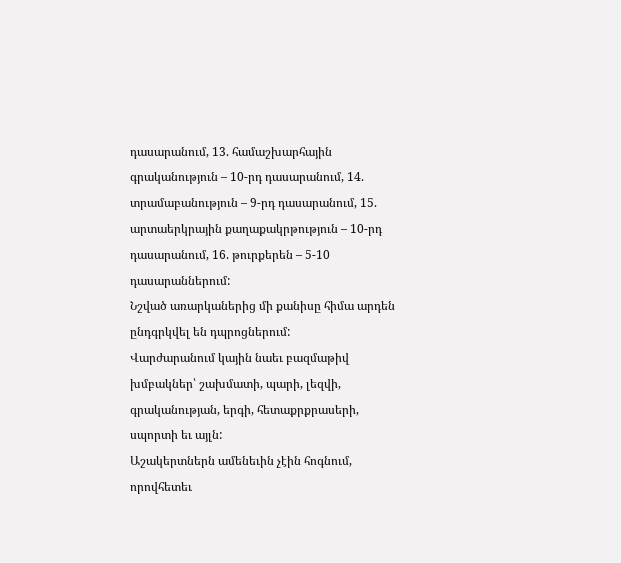դասարանում, 13. համաշխարհային գրականություն – 10-րդ դասարանում, 14. տրամաբանություն – 9-րդ դասարանում, 15. արտաերկրային քաղաքակրթություն – 10-րդ դասարանում, 16. թուրքերեն – 5-10 դասարաններում:
Նշված առարկաներից մի քանիսը հիմա արդեն ընդգրկվել են դպրոցներում:
Վարժարանում կային նաեւ բազմաթիվ խմբակներ՝ շախմատի, պարի, լեզվի, գրականության, երգի, հետաքրքրասերի, սպորտի եւ այլն:
Աշակերտներն ամենեւին չէին հոգնում, որովհետեւ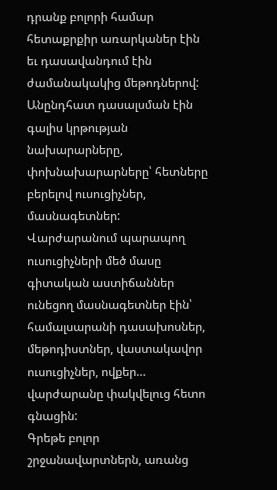դրանք բոլորի համար հետաքրքիր առարկաներ էին եւ դասավանդում էին ժամանակակից մեթոդներով:
Անընդհատ դասալսման էին գալիս կրթության նախարարները, փոխնախարարները՝ հետները բերելով ուսուցիչներ, մասնագետներ:
Վարժարանում պարապող ուսուցիչների մեծ մասը գիտական աստիճաններ ունեցող մասնագետներ էին՝ համալսարանի դասախոսներ, մեթոդիստներ, վաստակավոր ուսուցիչներ, ովքեր… վարժարանը փակվելուց հետո գնացին:
Գրեթե բոլոր շրջանավարտներն, առանց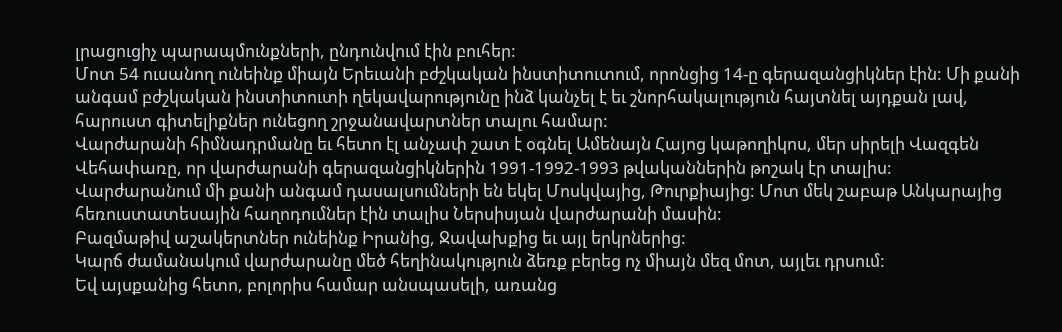լրացուցիչ պարապմունքների, ընդունվում էին բուհեր:
Մոտ 54 ուսանող ունեինք միայն Երեւանի բժշկական ինստիտուտում, որոնցից 14-ը գերազանցիկներ էին: Մի քանի անգամ բժշկական ինստիտուտի ղեկավարությունը ինձ կանչել է եւ շնորհակալություն հայտնել այդքան լավ, հարուստ գիտելիքներ ունեցող շրջանավարտներ տալու համար:
Վարժարանի հիմնադրմանը եւ հետո էլ անչափ շատ է օգնել Ամենայն Հայոց կաթողիկոս, մեր սիրելի Վազգեն Վեհափառը, որ վարժարանի գերազանցիկներին 1991-1992-1993 թվականներին թոշակ էր տալիս:
Վարժարանում մի քանի անգամ դասալսումների են եկել Մոսկվայից, Թուրքիայից: Մոտ մեկ շաբաթ Անկարայից հեռուստատեսային հաղոդումներ էին տալիս Ներսիսյան վարժարանի մասին:
Բազմաթիվ աշակերտներ ունեինք Իրանից, Ջավախքից եւ այլ երկրներից:
Կարճ ժամանակում վարժարանը մեծ հեղինակություն ձեռք բերեց ոչ միայն մեզ մոտ, այլեւ դրսում:
Եվ այսքանից հետո, բոլորիս համար անսպասելի, առանց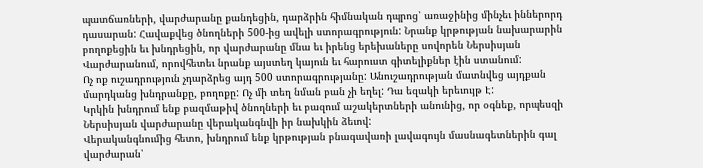պատճառների, վարժարանը քանդեցին, դարձրին հիմնական դպրոց՝ առաջինից մինչեւ իններորդ դասարան: Հավաքվեց ծնողների 500-ից ավելի ստորագրություն: Նրանք կրթության նախարարին բողոքեցին եւ խնդրեցին, որ վարժարանը մնա եւ իրենց երեխաները սովորեն Ներսիսյան Վարժարանում, որովհետեւ նրանք այստեղ կայուն եւ հարուստ գիտելիքներ էին ստանում:
Ոչ ոք ուշադրություն չդարձրեց այդ 500 ստորագրությանը: Անուշադրության մատնվեց այդքան մարդկանց խնդրանքը, բողոքը: Ոչ մի տեղ նման բան չի եղել: Դա եզակի երեւույթ Է:
Կրկին խնդրում ենք բազմաթիվ ծնողների եւ բազում աշակերտների անունից, որ օգնեք, որպեսզի Ներսիսյան վարժարանը վերականգնվի իր նախկին ձեւով:
Վերականգնումից հետո, խնդրում ենք կրթության բնագավառի լավագույն մասնագետներին գալ վարժարան՝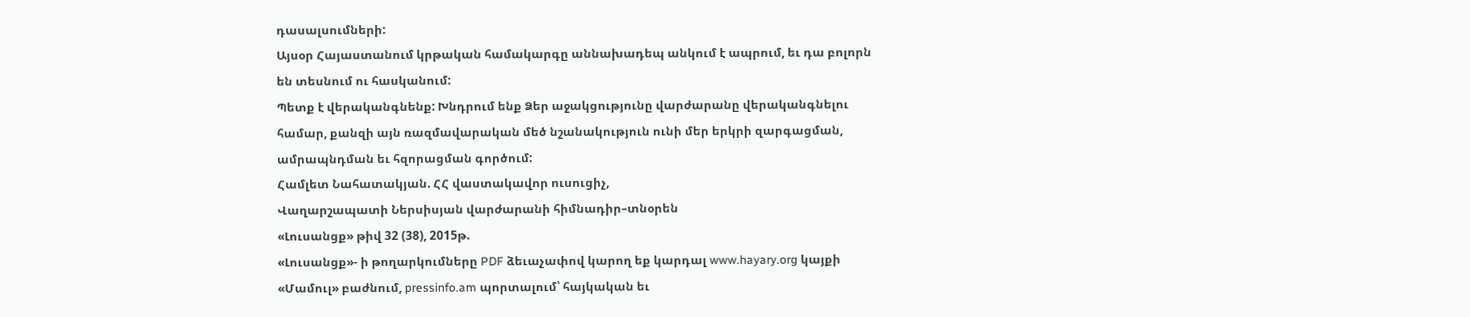դասալսումների:
Այսօր Հայաստանում կրթական համակարգը աննախադեպ անկում է ապրում, եւ դա բոլորն են տեսնում ու հասկանում:
Պետք է վերականգնենք: Խնդրում ենք Ձեր աջակցությունը վարժարանը վերականգնելու համար, քանզի այն ռազմավարական մեծ նշանակություն ունի մեր երկրի զարգացման, ամրապնդման եւ հզորացման գործում:
Համլետ Նահատակյան. ՀՀ վաստակավոր ուսուցիչ,
Վաղարշապատի Ներսիսյան վարժարանի հիմնադիր–տնօրեն
«Լուսանցք» թիվ 32 (38), 2015թ.
«Լուսանցք»- ի թողարկումները PDF ձեւաչափով կարող եք կարդալ www.hayary.org կայքի «Մամուլ» բաժնում, pressinfo.am պորտալում՝ հայկական եւ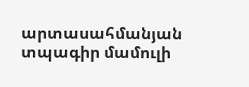արտասահմանյան տպագիր մամուլի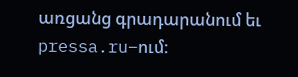առցանց գրադարանում եւ pressa.ru–ում: